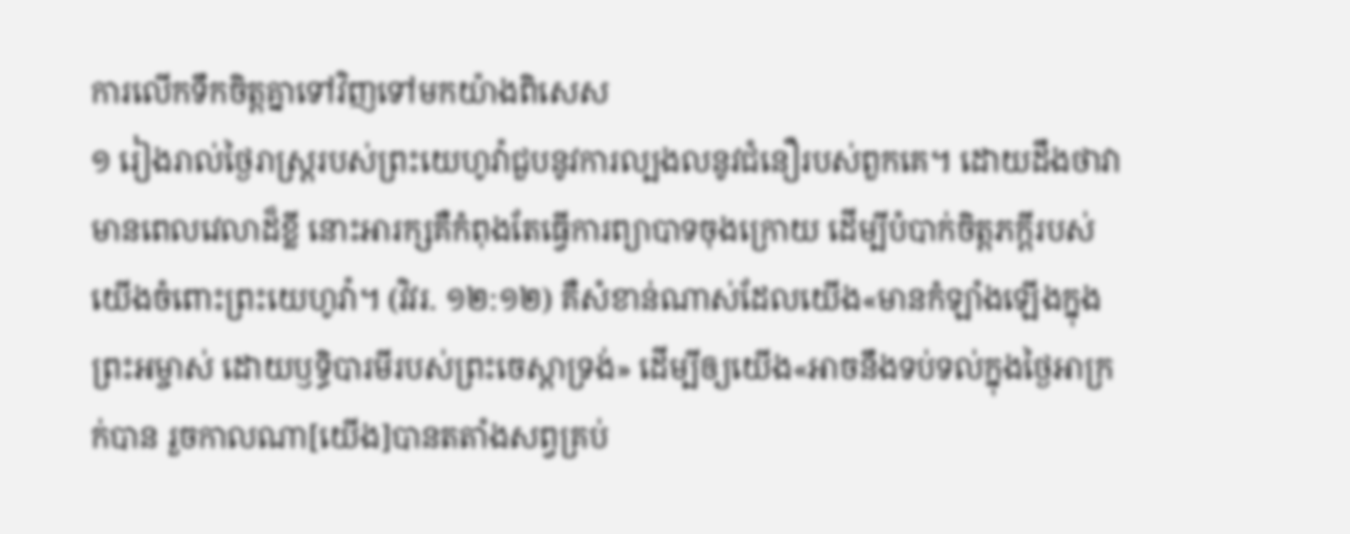ការលើកទឹកចិត្តគ្នាទៅវិញទៅមកយ៉ាងពិសេស
១ រៀងរាល់ថ្ងៃរាស្ត្ររបស់ព្រះយេហូវ៉ាជួបនូវការល្បងលនូវជំនឿរបស់ពួកគេ។ ដោយដឹងថាវាមានពេលវេលាដ៏ខ្លី នោះអារក្សគឺកំពុងតែធ្វើការព្យាបាទចុងក្រោយ ដើម្បីបំបាក់ចិត្តភក្ដីរបស់យើងចំពោះព្រះយេហូវ៉ា។ (វិវរ. ១២:១២) គឺសំខាន់ណាស់ដែលយើង«មានកំឡាំងឡើងក្នុងព្រះអម្ចាស់ ដោយឫទ្ធិបារមីរបស់ព្រះចេស្ដាទ្រង់» ដើម្បីឲ្យយើង«អាចនឹងទប់ទល់ក្នុងថ្ងៃអាក្រក់បាន រួចកាលណា[យើង]បានតតាំងសព្វគ្រប់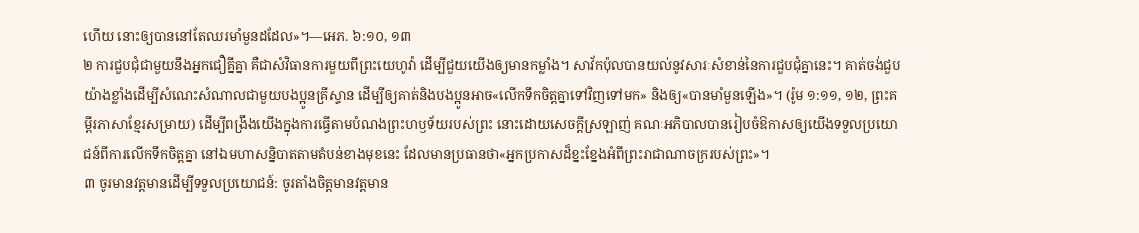ហើយ នោះឲ្យបាននៅតែឈរមាំមួនដដែល»។—អេភ. ៦:១០, ១៣
២ ការជួបជុំជាមួយនឹងអ្នកជឿគ្នីគ្នា គឺជាសំវិធានការមួយពីព្រះយេហូវ៉ា ដើម្បីជួយយើងឲ្យមានកម្លាំង។ សាវ័កប៉ុលបានយល់នូវសារៈសំខាន់នៃការជួបជុំគ្នានេះ។ គាត់ចង់ជួបយ៉ាងខ្លាំងដើម្បីសំណេះសំណាលជាមួយបងប្អូនគ្រីស្ទាន ដើម្បីឲ្យគាត់និងបងប្អូនអាច«លើកទឹកចិត្តគ្នាទៅវិញទៅមក» និងឲ្យ«បានមាំមួនឡើង»។ (រ៉ូម ១:១១, ១២, ព្រះគម្ពីរភាសាខ្មែរសម្រាយ) ដើម្បីពង្រឹងយើងក្នុងការធ្វើតាមបំណងព្រះហឫទ័យរបស់ព្រះ នោះដោយសេចក្ដីស្រឡាញ់ គណៈអភិបាលបានរៀបចំឱកាសឲ្យយើងទទួលប្រយោជន៍ពីការលើកទឹកចិត្តគ្នា នៅឯមហាសន្និបាតតាមតំបន់ខាងមុខនេះ ដែលមានប្រធានថា«អ្នកប្រកាសដ៏ខ្នះខ្នែងអំពីព្រះរាជាណាចក្ររបស់ព្រះ»។
៣ ចូរមានវត្តមានដើម្បីទទួលប្រយោជន៍: ចូរតាំងចិត្តមានវត្តមាន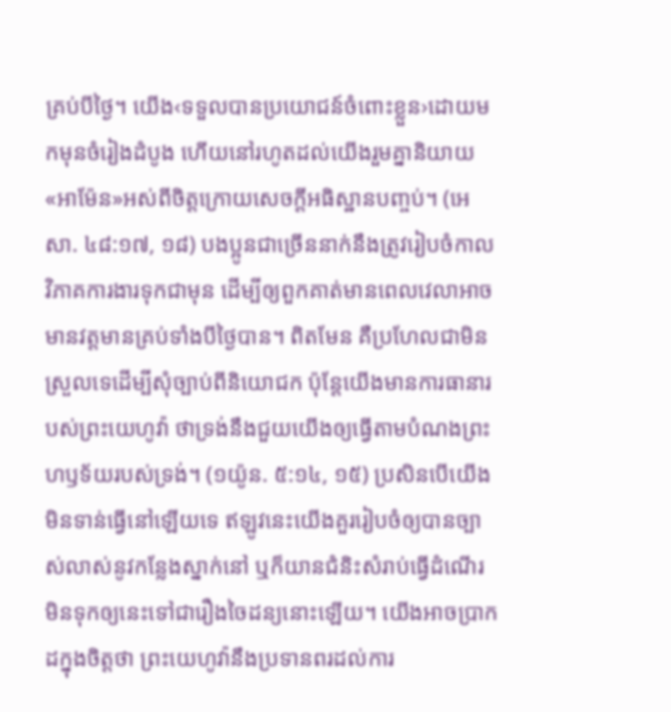គ្រប់បីថ្ងៃ។ យើង‹ទទួលបានប្រយោជន៍ចំពោះខ្លួន›ដោយមកមុនចំរៀងដំបូង ហើយនៅរហូតដល់យើងរួមគ្នានិយាយ«អាម៉ែន»អស់ពីចិត្តក្រោយសេចក្ដីអធិស្ឋានបញ្ចប់។ (អេសា. ៤៨:១៧, ១៨) បងប្អូនជាច្រើននាក់នឹងត្រូវរៀបចំកាលវិភាគការងារទុកជាមុន ដើម្បីឲ្យពួកគាត់មានពេលវេលាអាចមានវត្តមានគ្រប់ទាំងបីថ្ងៃបាន។ ពិតមែន គឺប្រហែលជាមិនស្រួលទេដើម្បីសុំច្បាប់ពីនិយោជក ប៉ុន្តែយើងមានការធានារបស់ព្រះយេហូវ៉ា ថាទ្រង់នឹងជួយយើងឲ្យធ្វើតាមបំណងព្រះហឫទ័យរបស់ទ្រង់។ (១យ៉ូន. ៥:១៤, ១៥) ប្រសិនបើយើងមិនទាន់ធ្វើនៅឡើយទេ ឥឡូវនេះយើងគួររៀបចំឲ្យបានច្បាស់លាស់នូវកន្លែងស្នាក់នៅ ឬក៏យានជំនិះសំរាប់ធ្វើដំណើរ មិនទុកឲ្យនេះទៅជារឿងចៃដន្យនោះឡើយ។ យើងអាចប្រាកដក្នុងចិត្តថា ព្រះយេហូវ៉ានឹងប្រទានពរដល់ការ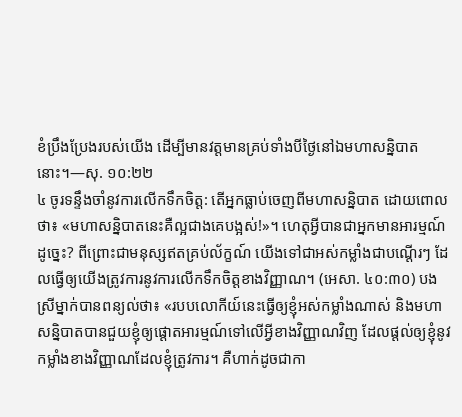ខំប្រឹងប្រែងរបស់យើង ដើម្បីមានវត្តមានគ្រប់ទាំងបីថ្ងៃនៅឯមហាសន្និបាតនោះ។—សុ. ១០:២២
៤ ចូរទន្ទឹងចាំនូវការលើកទឹកចិត្ត: តើអ្នកធ្លាប់ចេញពីមហាសន្និបាត ដោយពោលថា៖ «មហាសន្និបាតនេះគឺល្អជាងគេបង្អស់!»។ ហេតុអ្វីបានជាអ្នកមានអារម្មណ៍ដូច្នេះ? ពីព្រោះជាមនុស្សឥតគ្រប់ល័ក្ខណ៍ យើងទៅជាអស់កម្លាំងជាបណ្ដើរៗ ដែលធ្វើឲ្យយើងត្រូវការនូវការលើកទឹកចិត្តខាងវិញ្ញាណ។ (អេសា. ៤០:៣០) បងស្រីម្នាក់បានពន្យល់ថា៖ «របបលោកីយ៍នេះធ្វើឲ្យខ្ញុំអស់កម្លាំងណាស់ និងមហាសន្និបាតបានជួយខ្ញុំឲ្យផ្ដោតអារម្មណ៍ទៅលើអ្វីខាងវិញ្ញាណវិញ ដែលផ្ដល់ឲ្យខ្ញុំនូវកម្លាំងខាងវិញ្ញាណដែលខ្ញុំត្រូវការ។ គឺហាក់ដូចជាកា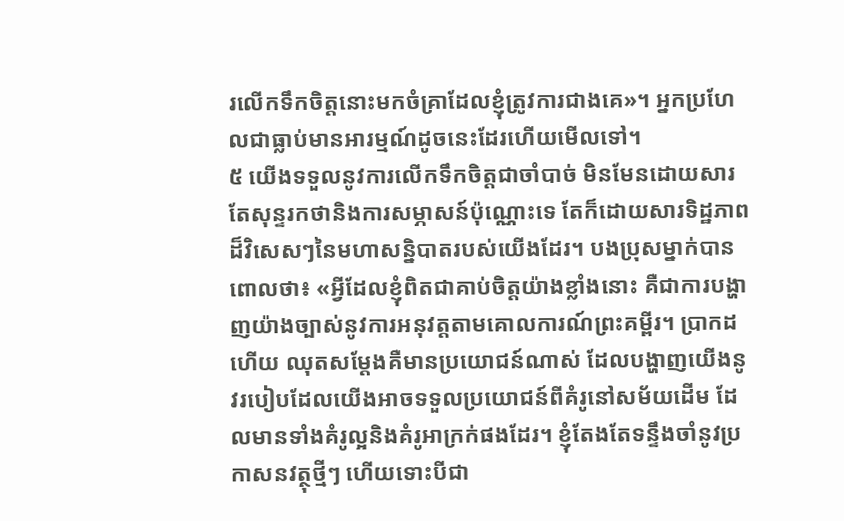រលើកទឹកចិត្តនោះមកចំគ្រាដែលខ្ញុំត្រូវការជាងគេ»។ អ្នកប្រហែលជាធ្លាប់មានអារម្មណ៍ដូចនេះដែរហើយមើលទៅ។
៥ យើងទទួលនូវការលើកទឹកចិត្តជាចាំបាច់ មិនមែនដោយសារតែសុន្ទរកថានិងការសម្ភាសន៍ប៉ុណ្ណោះទេ តែក៏ដោយសារទិដ្ឋភាពដ៏វិសេសៗនៃមហាសន្និបាតរបស់យើងដែរ។ បងប្រុសម្នាក់បានពោលថា៖ «អ្វីដែលខ្ញុំពិតជាគាប់ចិត្តយ៉ាងខ្លាំងនោះ គឺជាការបង្ហាញយ៉ាងច្បាស់នូវការអនុវត្តតាមគោលការណ៍ព្រះគម្ពីរ។ ប្រាកដហើយ ឈុតសម្ដែងគឺមានប្រយោជន៍ណាស់ ដែលបង្ហាញយើងនូវរបៀបដែលយើងអាចទទួលប្រយោជន៍ពីគំរូនៅសម័យដើម ដែលមានទាំងគំរូល្អនិងគំរូអាក្រក់ផងដែរ។ ខ្ញុំតែងតែទន្ទឹងចាំនូវប្រកាសនវត្ថុថ្មីៗ ហើយទោះបីជា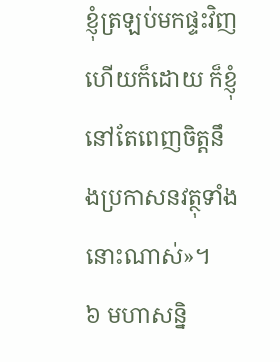ខ្ញុំត្រឡប់មកផ្ទះវិញហើយក៏ដោយ ក៏ខ្ញុំនៅតែពេញចិត្តនឹងប្រកាសនវត្ថុទាំងនោះណាស់»។
៦ មហាសន្និ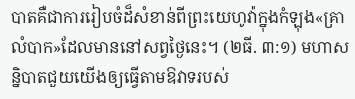បាតគឺជាការរៀបចំដ៏សំខាន់ពីព្រះយេហូវ៉ាក្នុងកំឡុង«គ្រាលំបាក»ដែលមាននៅសព្វថ្ងៃនេះ។ (២ធី. ៣:១) មហាសន្និបាតជួយយើងឲ្យធ្វើតាមឱវាទរបស់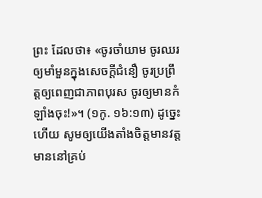ព្រះ ដែលថា៖ «ចូរចាំយាម ចូរឈរឲ្យមាំមួនក្នុងសេចក្ដីជំនឿ ចូរប្រព្រឹត្តឲ្យពេញជាភាពបុរស ចូរឲ្យមានកំឡាំងចុះ!»។ (១កូ. ១៦:១៣) ដូច្នេះហើយ សូមឲ្យយើងតាំងចិត្តមានវត្តមាននៅគ្រប់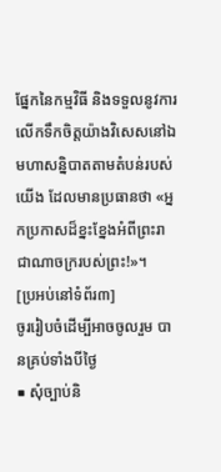ផ្នែកនៃកម្មវិធី និងទទួលនូវការលើកទឹកចិត្តយ៉ាងវិសេសនៅឯមហាសន្និបាតតាមតំបន់របស់យើង ដែលមានប្រធានថា «អ្នកប្រកាសដ៏ខ្នះខ្នែងអំពីព្រះរាជាណាចក្ររបស់ព្រះ!»។
[ប្រអប់នៅទំព័រ៣]
ចូររៀបចំដើម្បីអាចចូលរួម បានគ្រប់ទាំងបីថ្ងៃ
■ សុំច្បាប់និ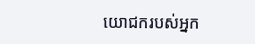យោជករបស់អ្នក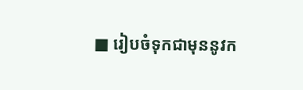■ រៀបចំទុកជាមុននូវក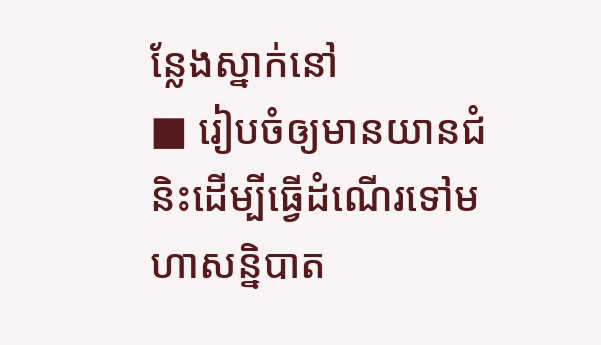ន្លែងស្នាក់នៅ
■ រៀបចំឲ្យមានយានជំនិះដើម្បីធ្វើដំណើរទៅមហាសន្និបាត